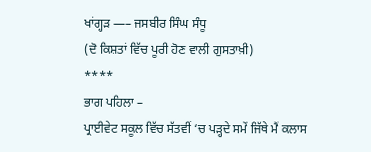ਖਾਂਗ੍ਹੜ —– ਜਸਬੀਰ ਸਿੰਘ ਸੰਧੂ
(ਦੋ ਕਿਸ਼ਤਾਂ ਵਿੱਚ ਪੂਰੀ ਹੋਣ ਵਾਲੀ ਗੁਸਤਾਖ਼ੀ)
****
ਭਾਗ ਪਹਿਲਾ –
ਪ੍ਰਾਈਵੇਟ ਸਕੂਲ ਵਿੱਚ ਸੱਤਵੀਂ ‘ਚ ਪੜ੍ਹਦੇ ਸਮੇਂ ਜਿੱਥੇ ਮੈਂ ਕਲਾਸ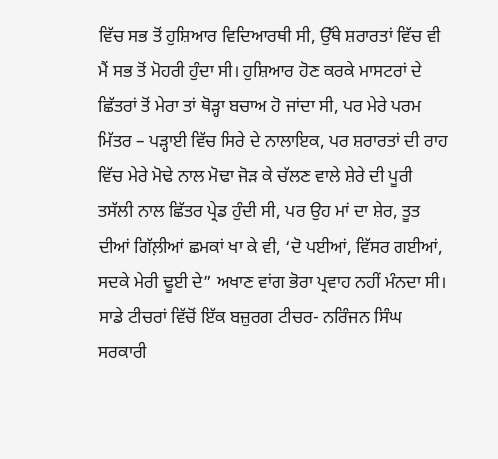ਵਿੱਚ ਸਭ ਤੋਂ ਹੁਸ਼ਿਆਰ ਵਿਦਿਆਰਥੀ ਸੀ, ਉੱਥੇ ਸ਼ਰਾਰਤਾਂ ਵਿੱਚ ਵੀ ਮੈਂ ਸਭ ਤੋਂ ਮੋਹਰੀ ਹੁੰਦਾ ਸੀ। ਹੁਸ਼ਿਆਰ ਹੋਣ ਕਰਕੇ ਮਾਸਟਰਾਂ ਦੇ ਛਿੱਤਰਾਂ ਤੋਂ ਮੇਰਾ ਤਾਂ ਥੋੜ੍ਹਾ ਬਚਾਅ ਹੋ ਜਾਂਦਾ ਸੀ, ਪਰ ਮੇਰੇ ਪਰਮ ਮਿੱਤਰ – ਪੜ੍ਹਾਈ ਵਿੱਚ ਸਿਰੇ ਦੇ ਨਾਲਾਇਕ, ਪਰ ਸ਼ਰਾਰਤਾਂ ਦੀ ਰਾਹ ਵਿੱਚ ਮੇਰੇ ਮੋਢੇ ਨਾਲ ਮੋਢਾ ਜੋੜ ਕੇ ਚੱਲਣ ਵਾਲੇ ਸ਼ੇਰੇ ਦੀ ਪੂਰੀ ਤਸੱਲੀ ਨਾਲ ਛਿੱਤਰ ਪ੍ਰੇਡ ਹੁੰਦੀ ਸੀ, ਪਰ ਉਹ ਮਾਂ ਦਾ ਸ਼ੇਰ, ਤੂਤ ਦੀਆਂ ਗਿੱਲ਼ੀਆਂ ਛਮਕਾਂ ਖਾ ਕੇ ਵੀ, ‘ਦੋ ਪਈਆਂ, ਵਿੱਸਰ ਗਈਆਂ, ਸਦਕੇ ਮੇਰੀ ਢੂਈ ਦੇ” ਅਖਾਣ ਵਾਂਗ ਭੋਰਾ ਪ੍ਰਵਾਹ ਨਹੀਂ ਮੰਨਦਾ ਸੀ।
ਸਾਡੇ ਟੀਚਰਾਂ ਵਿੱਚੋਂ ਇੱਕ ਬਜ਼ੁਰਗ ਟੀਚਰ- ਨਰਿੰਜਨ ਸਿੰਘ ਸਰਕਾਰੀ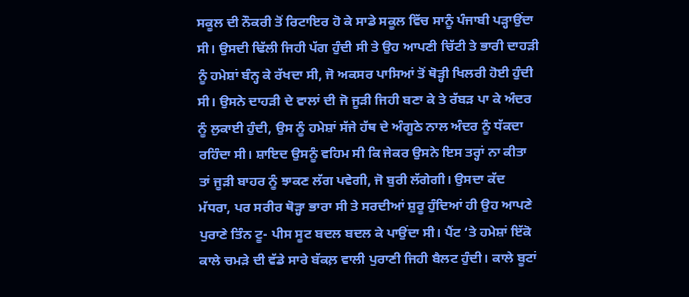ਸਕੂਲ ਦੀ ਨੌਕਰੀ ਤੋਂ ਰਿਟਾਇਰ ਹੋ ਕੇ ਸਾਡੇ ਸਕੂਲ ਵਿੱਚ ਸਾਨੂੰ ਪੰਜਾਬੀ ਪੜ੍ਹਾਉਂਦਾ ਸੀ। ਉਸਦੀ ਢਿੱਲੀ ਜਿਹੀ ਪੱਗ ਹੁੰਦੀ ਸੀ ਤੇ ਉਹ ਆਪਣੀ ਚਿੱਟੀ ਤੇ ਭਾਰੀ ਦਾਹੜੀ ਨੂੰ ਹਮੇਸ਼ਾਂ ਬੰਨ੍ਹ ਕੇ ਰੱਖਦਾ ਸੀ, ਜੋ ਅਕਸਰ ਪਾਸਿਆਂ ਤੋਂ ਥੋੜ੍ਹੀ ਖਿਲਰੀ ਹੋਈ ਹੁੰਦੀ ਸੀ। ਉਸਨੇ ਦਾਹੜੀ ਦੇ ਵਾਲਾਂ ਦੀ ਜੋ ਜੂੜੀ ਜਿਹੀ ਬਣਾ ਕੇ ਤੇ ਰੱਬੜ ਪਾ ਕੇ ਅੰਦਰ ਨੂੰ ਲੁਕਾਈ ਹੁੰਦੀ, ਉਸ ਨੂੰ ਹਮੇਸ਼ਾਂ ਸੱਜੇ ਹੱਥ ਦੇ ਅੰਗੂਠੇ ਨਾਲ ਅੰਦਰ ਨੂੰ ਧੱਕਦਾ ਰਹਿੰਦਾ ਸੀ। ਸ਼ਾਇਦ ਉਸਨੂੰ ਵਹਿਮ ਸੀ ਕਿ ਜੇਕਰ ਉਸਨੇ ਇਸ ਤਰ੍ਹਾਂ ਨਾ ਕੀਤਾ ਤਾਂ ਜੂੜੀ ਬਾਹਰ ਨੂੰ ਝਾਕਣ ਲੱਗ ਪਵੇਗੀ, ਜੋ ਬੁਰੀ ਲੱਗੇਗੀ। ਉਸਦਾ ਕੱਦ ਮੱਧਰਾ, ਪਰ ਸਰੀਰ ਥੋੜ੍ਹਾ ਭਾਰਾ ਸੀ ਤੇ ਸਰਦੀਆਂ ਸ਼ੁਰੂ ਹੁੰਦਿਆਂ ਹੀ ਉਹ ਆਪਣੇ ਪੁਰਾਣੇ ਤਿੰਨ ਟੂ- ਪੀਸ ਸੂਟ ਬਦਲ ਬਦਲ ਕੇ ਪਾਉਂਦਾ ਸੀ। ਪੈਂਟ ‘ਤੇ ਹਮੇਸ਼ਾਂ ਇੱਕੋ ਕਾਲੇ ਚਮੜੇ ਦੀ ਵੱਡੇ ਸਾਰੇ ਬੱਕਲ਼ ਵਾਲੀ ਪੁਰਾਣੀ ਜਿਹੀ ਬੈਲਟ ਹੁੰਦੀ। ਕਾਲੇ ਬੂਟਾਂ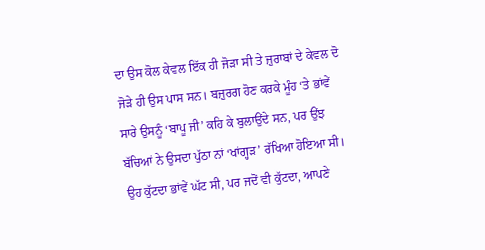ਦਾ ਉਸ ਕੋਲ ਕੇਵਲ ਇੱਕ ਹੀ ਜੋੜਾ ਸੀ ਤੇ ਜ਼ੁਰਾਬਾਂ ਦੇ ਕੇਵਲ ਦੋ ਜੋੜੇ ਹੀ ਉਸ ਪਾਸ ਸਨ। ਬਜ਼ੁਰਗ ਹੋਣ ਕਰਕੇ ਮੂੰਹ ‘ਤੇ ਭਾਂਵੇਂ ਸਾਰੇ ਉਸਨੂੰ ‘ਬਾਪੂ ਜੀ’ ਕਹਿ ਕੇ ਬੁਲਾਉਂਦੇ ਸਨ, ਪਰ ਉਂਝ ਬੱਚਿਆਂ ਨੇ ਉਸਦਾ ਪੁੱਠਾ ਨਾਂ ‘ਖਾਂਗ੍ਹੜ’ ਰੱਖਿਆ ਹੋਇਆ ਸੀ। ਉਹ ਕੁੱਟਦਾ ਭਾਂਵੇਂ ਘੱਟ ਸੀ, ਪਰ ਜਦੋਂ ਵੀ ਕੁੱਟਦਾ, ਆਪਣੇ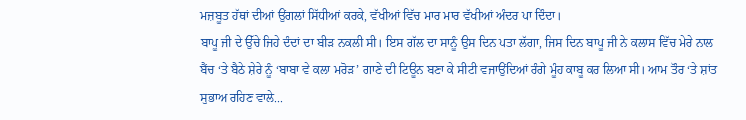ਮਜ਼ਬੂਤ ਹੱਥਾਂ ਦੀਆਂ ਉਂਗਲਾਂ ਸਿੱਧੀਆਂ ਕਰਕੇ, ਵੱਖੀਆਂ ਵਿੱਚ ਮਾਰ ਮਾਰ ਵੱਖੀਆਂ ਅੰਦਰ ਪਾ ਦਿੰਦਾ।
ਬਾਪੂ ਜੀ ਦੇ ਉੱਚੇ ਜਿਹੇ ਦੰਦਾਂ ਦਾ ਬੀੜ ਨਕਲੀ ਸੀ। ਇਸ ਗੱਲ ਦਾ ਸਾਨੂੰ ਉਸ ਦਿਨ ਪਤਾ ਲੱਗਾ, ਜਿਸ ਦਿਨ ਬਾਪੂ ਜੀ ਨੇ ਕਲਾਸ ਵਿੱਚ ਮੇਰੇ ਨਾਲ ਬੈਂਚ ‘ਤੇ ਬੈਠੇ ਸ਼ੇਰੇ ਨੂੰ ‘ਬਾਬਾ ਵੇ ਕਲਾ ਮਰੋੜ’ ਗਾਣੇ ਦੀ ਟਿਊਨ ਬਣਾ ਕੇ ਸੀਟੀ ਵਜਾਉਂਦਿਆਂ ਰੰਗੇ ਮੂੰਹ ਕਾਬੂ ਕਰ ਲਿਆ ਸੀ। ਆਮ ਤੌਰ ‘ਤੇ ਸ਼ਾਂਤ ਸੁਭਾਅ ਰਹਿਣ ਵਾਲੇ...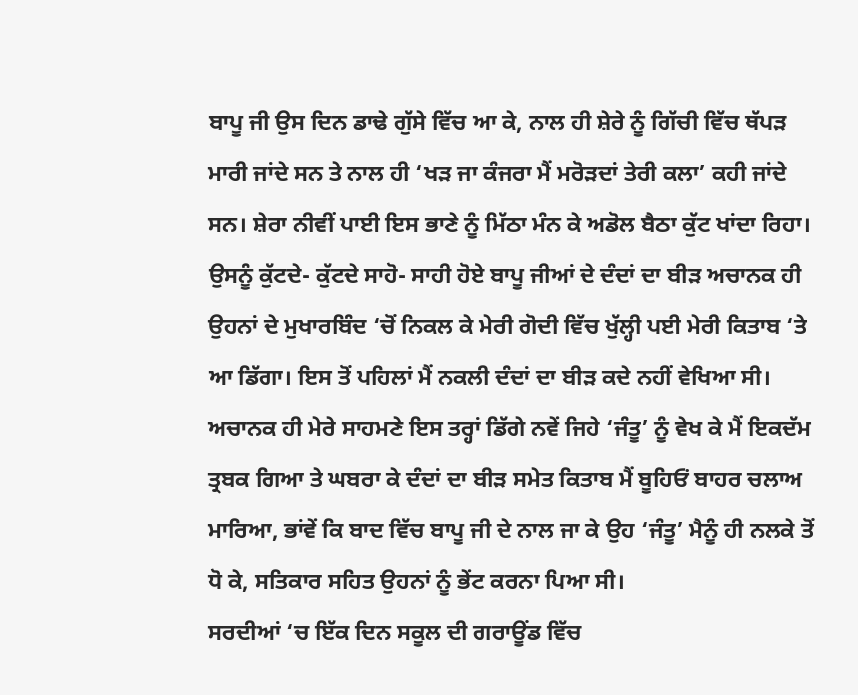ਬਾਪੂ ਜੀ ਉਸ ਦਿਨ ਡਾਢੇ ਗੁੱਸੇ ਵਿੱਚ ਆ ਕੇ, ਨਾਲ ਹੀ ਸ਼ੇਰੇ ਨੂੰ ਗਿੱਚੀ ਵਿੱਚ ਥੱਪੜ ਮਾਰੀ ਜਾਂਦੇ ਸਨ ਤੇ ਨਾਲ ਹੀ ‘ਖੜ ਜਾ ਕੰਜਰਾ ਮੈਂ ਮਰੋੜਦਾਂ ਤੇਰੀ ਕਲਾ’ ਕਹੀ ਜਾਂਦੇ ਸਨ। ਸ਼ੇਰਾ ਨੀਵੀਂ ਪਾਈ ਇਸ ਭਾਣੇ ਨੂੰ ਮਿੱਠਾ ਮੰਨ ਕੇ ਅਡੋਲ ਬੈਠਾ ਕੁੱਟ ਖਾਂਦਾ ਰਿਹਾ। ਉਸਨੂੰ ਕੁੱਟਦੇ- ਕੁੱਟਦੇ ਸਾਹੋ- ਸਾਹੀ ਹੋਏ ਬਾਪੂ ਜੀਆਂ ਦੇ ਦੰਦਾਂ ਦਾ ਬੀੜ ਅਚਾਨਕ ਹੀ ਉਹਨਾਂ ਦੇ ਮੁਖਾਰਬਿੰਦ ‘ਚੋਂ ਨਿਕਲ ਕੇ ਮੇਰੀ ਗੋਦੀ ਵਿੱਚ ਖੁੱਲ੍ਹੀ ਪਈ ਮੇਰੀ ਕਿਤਾਬ ‘ਤੇ ਆ ਡਿੱਗਾ। ਇਸ ਤੋਂ ਪਹਿਲਾਂ ਮੈਂ ਨਕਲੀ ਦੰਦਾਂ ਦਾ ਬੀੜ ਕਦੇ ਨਹੀਂ ਵੇਖਿਆ ਸੀ। ਅਚਾਨਕ ਹੀ ਮੇਰੇ ਸਾਹਮਣੇ ਇਸ ਤਰ੍ਹਾਂ ਡਿੱਗੇ ਨਵੇਂ ਜਿਹੇ ‘ਜੰਤੂ’ ਨੂੰ ਵੇਖ ਕੇ ਮੈਂ ਇਕਦੱਮ ਤ੍ਰਬਕ ਗਿਆ ਤੇ ਘਬਰਾ ਕੇ ਦੰਦਾਂ ਦਾ ਬੀੜ ਸਮੇਤ ਕਿਤਾਬ ਮੈਂ ਬੂਹਿਓਂ ਬਾਹਰ ਚਲਾਅ ਮਾਰਿਆ, ਭਾਂਵੇਂ ਕਿ ਬਾਦ ਵਿੱਚ ਬਾਪੂ ਜੀ ਦੇ ਨਾਲ ਜਾ ਕੇ ਉਹ ‘ਜੰਤੂ’ ਮੈਨੂੰ ਹੀ ਨਲਕੇ ਤੋਂ ਧੋ ਕੇ, ਸਤਿਕਾਰ ਸਹਿਤ ਉਹਨਾਂ ਨੂੰ ਭੇਂਟ ਕਰਨਾ ਪਿਆ ਸੀ।
ਸਰਦੀਆਂ ‘ਚ ਇੱਕ ਦਿਨ ਸਕੂਲ ਦੀ ਗਰਾਊਂਡ ਵਿੱਚ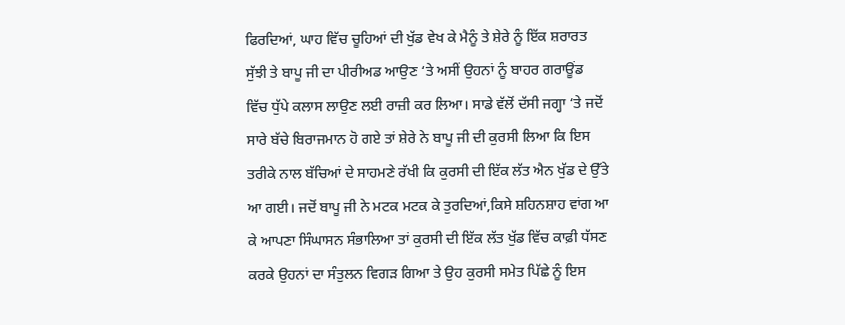ਫਿਰਦਿਆਂ, ਘਾਹ ਵਿੱਚ ਚੂਹਿਆਂ ਦੀ ਖੁੱਡ ਵੇਖ ਕੇ ਮੈਨੂੰ ਤੇ ਸ਼ੇਰੇ ਨੂੰ ਇੱਕ ਸ਼ਰਾਰਤ ਸੁੱਝੀ ਤੇ ਬਾਪੂ ਜੀ ਦਾ ਪੀਰੀਅਡ ਆਉਣ ‘ਤੇ ਅਸੀਂ ਉਹਨਾਂ ਨੂੰ ਬਾਹਰ ਗਰਾਊਂਡ ਵਿੱਚ ਧੁੱਪੇ ਕਲਾਸ ਲਾਉਣ ਲਈ ਰਾਜ਼ੀ ਕਰ ਲਿਆ। ਸਾਡੇ ਵੱਲੋਂ ਦੱਸੀ ਜਗ੍ਹਾ ‘ਤੇ ਜਦੋਂ ਸਾਰੇ ਬੱਚੇ ਬਿਰਾਜਮਾਨ ਹੋ ਗਏ ਤਾਂ ਸ਼ੇਰੇ ਨੇ ਬਾਪੂ ਜੀ ਦੀ ਕੁਰਸੀ ਲਿਆ ਕਿ ਇਸ ਤਰੀਕੇ ਨਾਲ ਬੱਚਿਆਂ ਦੇ ਸਾਹਮਣੇ ਰੱਖੀ ਕਿ ਕੁਰਸੀ ਦੀ ਇੱਕ ਲੱਤ ਐਨ ਖੁੱਡ ਦੇ ਉੱਤੇ ਆ ਗਈ। ਜਦੋਂ ਬਾਪੂ ਜੀ ਨੇ ਮਟਕ ਮਟਕ ਕੇ ਤੁਰਦਿਆਂ,ਕਿਸੇ ਸ਼ਹਿਨਸ਼ਾਹ ਵਾਂਗ ਆ ਕੇ ਆਪਣਾ ਸਿੰਘਾਸਨ ਸੰਭਾਲਿਆ ਤਾਂ ਕੁਰਸੀ ਦੀ ਇੱਕ ਲੱਤ ਖੁੱਡ ਵਿੱਚ ਕਾਫ਼ੀ ਧੱਸਣ ਕਰਕੇ ਉਹਨਾਂ ਦਾ ਸੰਤੁਲਨ ਵਿਗੜ ਗਿਆ ਤੇ ਉਹ ਕੁਰਸੀ ਸਮੇਤ ਪਿੱਛੇ ਨੂੰ ਇਸ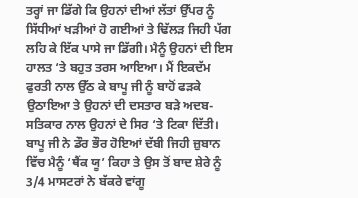ਤਰ੍ਹਾਂ ਜਾ ਡਿੱਗੇ ਕਿ ਉਹਨਾਂ ਦੀਆਂ ਲੱਤਾਂ ਉੱਪਰ ਨੂੰ ਸਿੱਧੀਆਂ ਖੜੀਆਂ ਹੋ ਗਈਆਂ ਤੇ ਢਿੱਲੜ ਜਿਹੀ ਪੱਗ ਲਹਿ ਕੇ ਇੱਕ ਪਾਸੇ ਜਾ ਡਿੱਗੀ। ਮੈਨੂੰ ਉਹਨਾਂ ਦੀ ਇਸ ਹਾਲਤ ‘ਤੇ ਬਹੁਤ ਤਰਸ ਆਇਆ। ਮੈਂ ਇਕਦੱਮ ਫੁਰਤੀ ਨਾਲ ਉੱਠ ਕੇ ਬਾਪੂ ਜੀ ਨੂੰ ਬਾਹੋਂ ਫੜਕੇ ਉਠਾਇਆ ਤੇ ਉਹਨਾਂ ਦੀ ਦਸਤਾਰ ਬੜੇ ਅਦਬ- ਸਤਿਕਾਰ ਨਾਲ ਉਹਨਾਂ ਦੇ ਸਿਰ ‘ਤੇ ਟਿਕਾ ਦਿੱਤੀ। ਬਾਪੂ ਜੀ ਨੇ ਡੌਰ ਭੌਰ ਹੋਇਆਂ ਦੱਬੀ ਜਿਹੀ ਜ਼ੁਬਾਨ ਵਿੱਚ ਮੈਨੂੰ ‘ਥੈਂਕ ਯੂ’ ਕਿਹਾ ਤੇ ਉਸ ਤੋਂ ਬਾਦ ਸ਼ੇਰੇ ਨੂੰ 3/4 ਮਾਸਟਰਾਂ ਨੇ ਬੱਕਰੇ ਵਾਂਗੂ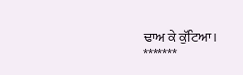ਢਾਅ ਕੇ ਕੁੱਟਿਆ।
*******